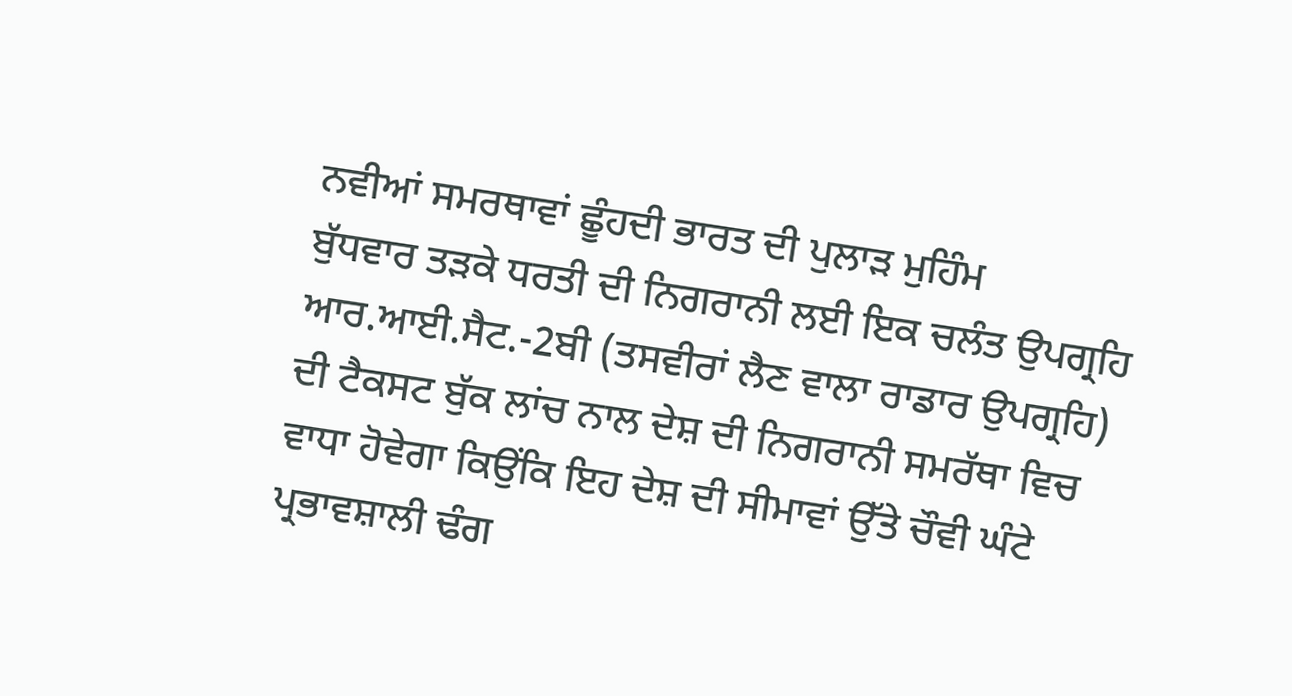ਨਵੀਆਂ ਸਮਰਥਾਵਾਂ ਛੂੰਹਦੀ ਭਾਰਤ ਦੀ ਪੁਲਾੜ ਮੁਹਿੰਮ
ਬੁੱਧਵਾਰ ਤੜਕੇ ਧਰਤੀ ਦੀ ਨਿਗਰਾਨੀ ਲਈ ਇਕ ਚਲੰਤ ਉਪਗ੍ਰਹਿ ਆਰ.ਆਈ.ਸੈਟ.-2ਬੀ (ਤਸਵੀਰਾਂ ਲੈਣ ਵਾਲਾ ਰਾਡਾਰ ਉਪਗ੍ਰਹਿ) ਦੀ ਟੈਕਸਟ ਬੁੱਕ ਲਾਂਚ ਨਾਲ ਦੇਸ਼ ਦੀ ਨਿਗਰਾਨੀ ਸਮਰੱਥਾ ਵਿਚ ਵਾਧਾ ਹੋਵੇਗਾ ਕਿਉਂਕਿ ਇਹ ਦੇਸ਼ ਦੀ ਸੀਮਾਵਾਂ ਉੱਤੇ ਚੌਵੀ ਘੰਟੇ ਪ੍ਰਭਾਵਸ਼ਾਲੀ ਢੰਗ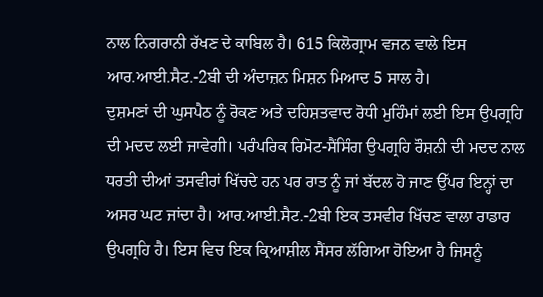ਨਾਲ ਨਿਗਰਾਨੀ ਰੱਖਣ ਦੇ ਕਾਬਿਲ ਹੈ। 615 ਕਿਲੋਗ੍ਰਾਮ ਵਜਨ ਵਾਲੇ ਇਸ ਆਰ.ਆਈ.ਸੈਟ.-2ਬੀ ਦੀ ਅੰਦਾਜ਼ਨ ਮਿਸ਼ਨ ਮਿਆਦ 5 ਸਾਲ ਹੈ।
ਦੁਸ਼ਮਣਾਂ ਦੀ ਘੁਸਪੈਠ ਨੂੰ ਰੋਕਣ ਅਤੇ ਦਹਿਸ਼ਤਵਾਦ ਰੋਧੀ ਮੁਹਿੰਮਾਂ ਲਈ ਇਸ ਉਪਗ੍ਰਹਿ ਦੀ ਮਦਦ ਲਈ ਜਾਵੇਗੀ। ਪਰੰਪਰਿਕ ਰਿਮੋਟ-ਸੈਂਸਿੰਗ ਉਪਗ੍ਰਹਿ ਰੌਸ਼ਨੀ ਦੀ ਮਦਦ ਨਾਲ ਧਰਤੀ ਦੀਆਂ ਤਸਵੀਰਾਂ ਖਿੱਚਦੇ ਹਨ ਪਰ ਰਾਤ ਨੂੰ ਜਾਂ ਬੱਦਲ ਹੋ ਜਾਣ ਉੱਪਰ ਇਨ੍ਹਾਂ ਦਾ ਅਸਰ ਘਟ ਜਾਂਦਾ ਹੈ। ਆਰ.ਆਈ.ਸੈਟ.-2ਬੀ ਇਕ ਤਸਵੀਰ ਖਿੱਚਣ ਵਾਲਾ ਰਾਡਾਰ ਉਪਗ੍ਰਹਿ ਹੈ। ਇਸ ਵਿਚ ਇਕ ਕ੍ਰਿਆਸ਼ੀਲ ਸੈਂਸਰ ਲੱਗਿਆ ਹੋਇਆ ਹੈ ਜਿਸਨੂੰ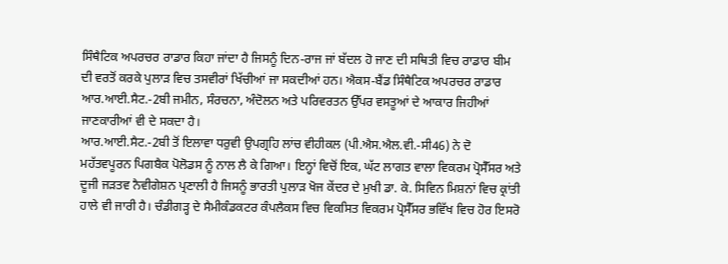ਸਿੰਥੈਟਿਕ ਅਪਰਚਰ ਰਾਡਾਰ ਕਿਹਾ ਜਾਂਦਾ ਹੈ ਜਿਸਨੂੰ ਦਿਨ-ਰਾਜ ਜਾਂ ਬੱਦਲ ਹੋ ਜਾਣ ਦੀ ਸਥਿਤੀ ਵਿਚ ਰਾਡਾਰ ਬੀਮ ਦੀ ਵਰਤੋਂ ਕਰਕੇ ਪੁਲਾੜ ਵਿਚ ਤਸਵੀਰਾਂ ਖਿੱਚੀਆਂ ਜਾ ਸਕਦੀਆਂ ਹਨ। ਐਕਸ-ਬੈਂਡ ਸਿੰਥੈਟਿਕ ਅਪਰਚਰ ਰਾਡਾਰ ਆਰ.ਆਈ.ਸੈਟ.-2ਬੀ ਜਮੀਨ, ਸੰਰਚਨਾ, ਅੰਦੋਲਨ ਅਤੇ ਪਰਿਵਰਤਨ ਉੱਪਰ ਵਸਤੂਆਂ ਦੇ ਆਕਾਰ ਜਿਹੀਆਂ ਜਾਣਕਾਰੀਆਂ ਵੀ ਦੇ ਸਕਦਾ ਹੈ।
ਆਰ.ਆਈ.ਸੈਟ.-2ਬੀ ਤੋਂ ਇਲਾਵਾ ਧਰੁਵੀ ਉਪਗ੍ਰਹਿ ਲਾਂਚ ਵੀਹੀਕਲ (ਪੀ.ਐਸ.ਐਲ.ਵੀ.-ਸੀ46) ਨੇ ਦੋ ਮਹੱਤਵਪੂਰਨ ਪਿਗਬੈਕ ਪੋਲੋਡਸ ਨੂੰ ਨਾਲ ਲੈ ਕੇ ਗਿਆ। ਇਨ੍ਹਾਂ ਵਿਚੋਂ ਇਕ, ਘੱਟ ਲਾਗਤ ਵਾਲਾ ਵਿਕਰਮ ਪ੍ਰੋਸੈੱਸਰ ਅਤੇ ਦੂਜੀ ਜੜਤਵ ਨੈਵੀਗੇਸ਼ਨ ਪ੍ਰਣਾਲੀ ਹੈ ਜਿਸਨੂੰ ਭਾਰਤੀ ਪੁਲਾੜ ਖੋਜ ਕੇਂਦਰ ਦੇ ਮੁਖੀ ਡਾ. ਕੇ. ਸਿਵਿਨ ਮਿਸ਼ਨਾਂ ਵਿਚ ਕ੍ਰਾਂਤੀ ਹਾਲੇ ਵੀ ਜਾਰੀ ਹੈ। ਚੰਡੀਗੜ੍ਹ ਦੇ ਸੈਮੀਕੰਡਕਟਰ ਕੰਪਲੈਕਸ ਵਿਚ ਵਿਕਸਿਤ ਵਿਕਰਮ ਪ੍ਰੋਸੈੱਸਰ ਭਵਿੱਖ ਵਿਚ ਹੋਰ ਇਸਰੋ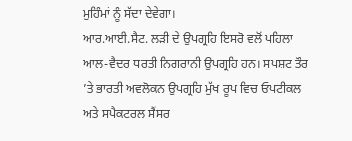ਮੁਹਿੰਮਾਂ ਨੂੰ ਸੱਦਾ ਦੇਵੇਗਾ।
ਆਰ.ਆਈ.ਸੈਟ. ਲੜੀ ਦੇ ਉਪਗ੍ਰਹਿ ਇਸਰੋ ਵਲੋਂ ਪਹਿਲਾ ਆਲ-ਵੈਦਰ ਧਰਤੀ ਨਿਗਰਾਨੀ ਉਪਗ੍ਰਹਿ ਹਨ। ਸਪਸ਼ਟ ਤੌਰ ’ਤੇ ਭਾਰਤੀ ਅਵਲੋਕਨ ਉਪਗ੍ਰਹਿ ਮੁੱਖ ਰੂਪ ਵਿਚ ਓਪਟੀਕਲ ਅਤੇ ਸਪੈਕਟਰਲ ਸੈਂਸਰ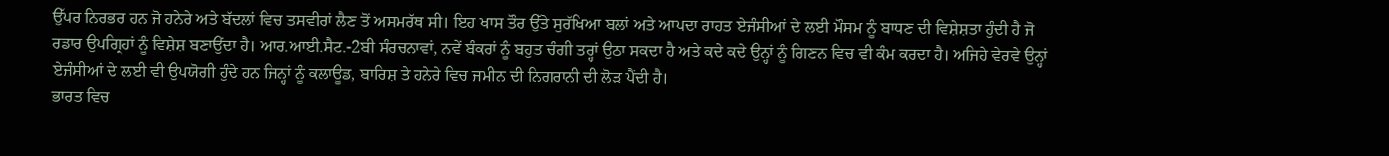ਉੱਪਰ ਨਿਰਭਰ ਹਨ ਜੋ ਹਨੇਰੇ ਅਤੇ ਬੱਦਲਾਂ ਵਿਚ ਤਸਵੀਰਾਂ ਲੈਣ ਤੋਂ ਅਸਮਰੱਥ ਸੀ। ਇਹ ਖਾਸ ਤੌਰ ਉੱਤੇ ਸੁਰੱਖਿਆ ਬਲਾਂ ਅਤੇ ਆਪਦਾ ਰਾਹਤ ਏਜੰਸੀਆਂ ਦੇ ਲਈ ਮੌਸਮ ਨੂੰ ਬਾਧਣ ਦੀ ਵਿਸ਼ੇਸ਼ਤਾ ਹੁੰਦੀ ਹੈ ਜੋ ਰਡਾਰ ਉਪਗ੍ਰਿਹਾਂ ਨੂੰ ਵਿਸ਼ੇਸ਼ ਬਣਾਉਂਦਾ ਹੈ। ਆਰ.ਆਈ.ਸੈਟ.-2ਬੀ ਸੰਰਚਨਾਵਾਂ, ਨਵੇਂ ਬੰਕਰਾਂ ਨੂੰ ਬਹੁਤ ਚੰਗੀ ਤਰ੍ਹਾਂ ਉਠਾ ਸਕਦਾ ਹੈ ਅਤੇ ਕਦੇ ਕਦੇ ਉਨ੍ਹਾਂ ਨੂੰ ਗਿਣਨ ਵਿਚ ਵੀ ਕੰਮ ਕਰਦਾ ਹੈ। ਅਜਿਹੇ ਵੇਰਵੇ ਉਨ੍ਹਾਂ ਏਜੰਸੀਆਂ ਦੇ ਲਈ ਵੀ ਉਪਯੋਗੀ ਹੁੰਦੇ ਹਨ ਜਿਨ੍ਹਾਂ ਨੂੰ ਕਲਾਊਡ, ਬਾਰਿਸ਼ ਤੇ ਹਨੇਰੇ ਵਿਚ ਜਮੀਨ ਦੀ ਨਿਗਰਾਨੀ ਦੀ ਲੋੜ ਪੈਂਦੀ ਹੈ।
ਭਾਰਤ ਵਿਚ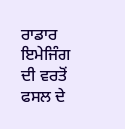ਰਾਡਾਰ ਇਮੇਜਿੰਗ ਦੀ ਵਰਤੋਂ ਫਸਲ ਦੇ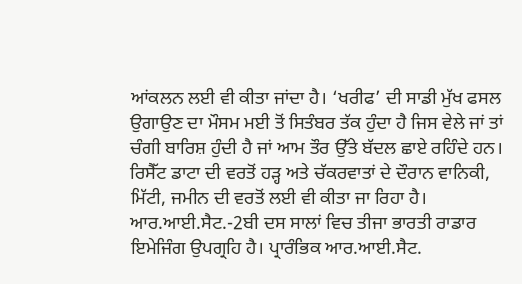ਆਂਕਲਨ ਲਈ ਵੀ ਕੀਤਾ ਜਾਂਦਾ ਹੈ। ‘ਖਰੀਫ’ ਦੀ ਸਾਡੀ ਮੁੱਖ ਫਸਲ ਉਗਾਉਣ ਦਾ ਮੌਸਮ ਮਈ ਤੋਂ ਸਿਤੰਬਰ ਤੱਕ ਹੁੰਦਾ ਹੈ ਜਿਸ ਵੇਲੇ ਜਾਂ ਤਾਂ ਚੰਗੀ ਬਾਰਿਸ਼ ਹੁੰਦੀ ਹੈ ਜਾਂ ਆਮ ਤੌਰ ਉੱਤੇ ਬੱਦਲ ਛਾਏ ਰਹਿੰਦੇ ਹਨ। ਰਿਸੈੱਟ ਡਾਟਾ ਦੀ ਵਰਤੋਂ ਹੜ੍ਹ ਅਤੇ ਚੱਕਰਵਾਤਾਂ ਦੇ ਦੌਰਾਨ ਵਾਨਿਕੀ, ਮਿੱਟੀ, ਜਮੀਨ ਦੀ ਵਰਤੋਂ ਲਈ ਵੀ ਕੀਤਾ ਜਾ ਰਿਹਾ ਹੈ।
ਆਰ.ਆਈ.ਸੈਟ.-2ਬੀ ਦਸ ਸਾਲਾਂ ਵਿਚ ਤੀਜਾ ਭਾਰਤੀ ਰਾਡਾਰ ਇਮੇਜਿੰਗ ਉਪਗ੍ਰਹਿ ਹੈ। ਪ੍ਰਾਰੰਭਿਕ ਆਰ.ਆਈ.ਸੈਟ.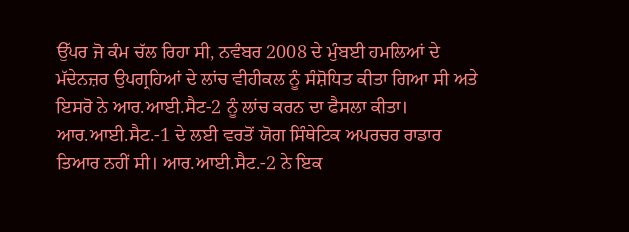ਉੱਪਰ ਜੋ ਕੰਮ ਚੱਲ ਰਿਹਾ ਸੀ, ਨਵੰਬਰ 2008 ਦੇ ਮੁੰਬਈ ਹਮਲਿਆਂ ਦੇ ਮੱਦੇਨਜ਼ਰ ਉਪਗ੍ਰਹਿਆਂ ਦੇ ਲਾਂਚ ਵੀਹੀਕਲ ਨੂੰ ਸੰਸ਼ੋਧਿਤ ਕੀਤਾ ਗਿਆ ਸੀ ਅਤੇ ਇਸਰੋ ਨੇ ਆਰ.ਆਈ.ਸੈਟ-2 ਨੂੰ ਲਾਂਚ ਕਰਨ ਦਾ ਫੈਸਲਾ ਕੀਤਾ। ਆਰ.ਆਈ.ਸੈਟ.-1 ਦੇ ਲਈ ਵਰਤੋਂ ਯੋਗ ਸਿੰਥੇਟਿਕ ਅਪਰਚਰ ਰਾਡਾਰ ਤਿਆਰ ਨਹੀਂ ਸੀ। ਆਰ.ਆਈ.ਸੈਟ.-2 ਨੇ ਇਕ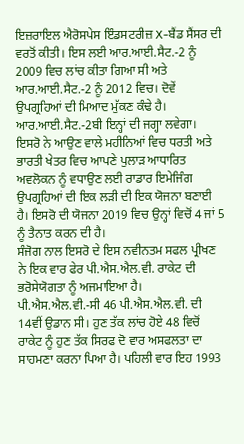ਇਜ਼ਰਾਇਲ ਐਰੋਸਪੇਸ ਇੰਡਸਟਰੀਜ਼ X-ਬੈਂਡ ਸੈਂਸਰ ਦੀ ਵਰਤੋਂ ਕੀਤੀ। ਇਸ ਲਈ ਆਰ.ਆਈ.ਸੈਟ.-2 ਨੂੰ 2009 ਵਿਚ ਲਾਂਚ ਕੀਤਾ ਗਿਆ ਸੀ ਅਤੇ ਆਰ.ਆਈ.ਸੈਟ.-2 ਨੂੰ 2012 ਵਿਚ। ਦੋਵੇਂ ਉਪਗ੍ਰਹਿਆਂ ਦੀ ਮਿਆਦ ਮੁੱਕਣ ਕੰਢੇ ਹੈ। ਆਰ.ਆਈ.ਸੈਟ.-2ਬੀ ਇਨ੍ਹਾਂ ਦੀ ਜਗ੍ਹਾ ਲਵੇਗਾ।
ਇਸਰੋ ਨੇ ਆਉਣ ਵਾਲੇ ਮਹੀਨਿਆਂ ਵਿਚ ਧਰਤੀ ਅਤੇ ਭਾਰਤੀ ਖੇਤਰ ਵਿਚ ਆਪਣੇ ਪੁਲਾੜ ਆਧਾਰਿਤ ਅਵਲੋਕਨ ਨੂੰ ਵਧਾਉਣ ਲਈ ਰਾਡਾਰ ਇਮੇਜਿੰਗ ਉਪਗ੍ਰਹਿਆਂ ਦੀ ਇਕ ਲੜੀ ਦੀ ਇਕ ਯੋਜਨਾ ਬਣਾਈ ਹੈ। ਇਸਰੋ ਦੀ ਯੋਜਨਾ 2019 ਵਿਚ ਉਨ੍ਹਾਂ ਵਿਚੋਂ 4 ਜਾਂ 5 ਨੂੰ ਤੈਨਾਤ ਕਰਨ ਦੀ ਹੈ।
ਸੰਜੋਗ ਨਾਲ ਇਸਰੋ ਦੇ ਇਸ ਨਵੀਨਤਮ ਸਫਲ ਪ੍ਰੀਖਣ ਨੇ ਇਕ ਵਾਰ ਫੇਰ ਪੀ.ਐਸ.ਐਲ.ਵੀ. ਰਾਕੇਟ ਦੀ ਭਰੋਸੇਯੋਗਤਾ ਨੂੰ ਅਜਮਾਇਆ ਹੈ। ਪੀ.ਐਸ.ਐਲ.ਵੀ.-ਸੀ 46 ਪੀ.ਐਸ.ਐਲ.ਵੀ. ਦੀ 14ਵੀਂ ਉਡਾਨ ਸੀ। ਹੁਣ ਤੱਕ ਲਾਂਚ ਹੋਏ 48 ਵਿਚੋਂ ਰਾਕੇਟ ਨੂੰ ਹੁਣ ਤੱਕ ਸਿਰਫ ਦੋ ਵਾਰ ਅਸਫਲਤਾ ਦਾ ਸਾਹਮਣਾ ਕਰਨਾ ਪਿਆ ਹੈ। ਪਹਿਲੀ ਵਾਰ ਇਹ 1993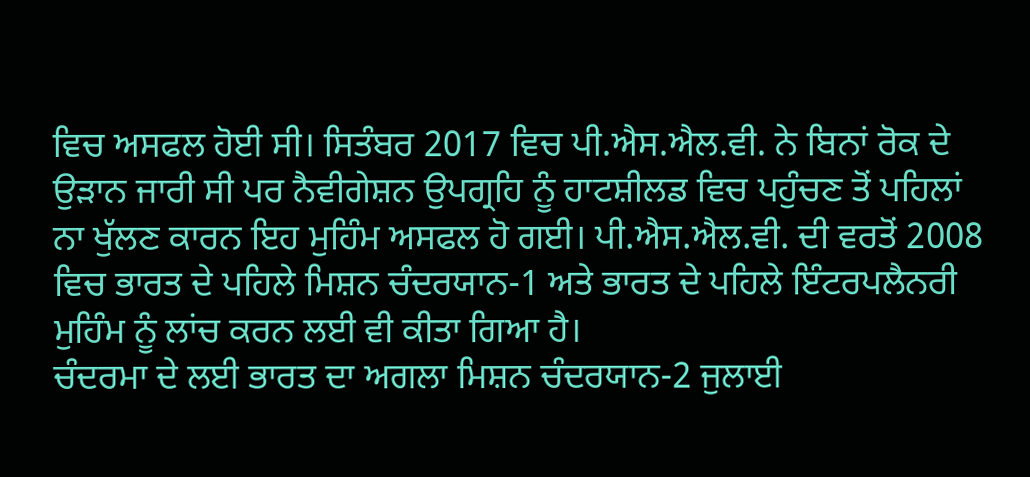ਵਿਚ ਅਸਫਲ ਹੋਈ ਸੀ। ਸਿਤੰਬਰ 2017 ਵਿਚ ਪੀ.ਐਸ.ਐਲ.ਵੀ. ਨੇ ਬਿਨਾਂ ਰੋਕ ਦੇ ਉੜਾਨ ਜਾਰੀ ਸੀ ਪਰ ਨੈਵੀਗੇਸ਼ਨ ਉਪਗ੍ਰਹਿ ਨੂੰ ਹਾਟਸ਼ੀਲਡ ਵਿਚ ਪਹੁੰਚਣ ਤੋਂ ਪਹਿਲਾਂ ਨਾ ਖੁੱਲਣ ਕਾਰਨ ਇਹ ਮੁਹਿੰਮ ਅਸਫਲ ਹੋ ਗਈ। ਪੀ.ਐਸ.ਐਲ.ਵੀ. ਦੀ ਵਰਤੋਂ 2008 ਵਿਚ ਭਾਰਤ ਦੇ ਪਹਿਲੇ ਮਿਸ਼ਨ ਚੰਦਰਯਾਨ-1 ਅਤੇ ਭਾਰਤ ਦੇ ਪਹਿਲੇ ਇੰਟਰਪਲੈਨਰੀ ਮੁਹਿੰਮ ਨੂੰ ਲਾਂਚ ਕਰਨ ਲਈ ਵੀ ਕੀਤਾ ਗਿਆ ਹੈ।
ਚੰਦਰਮਾ ਦੇ ਲਈ ਭਾਰਤ ਦਾ ਅਗਲਾ ਮਿਸ਼ਨ ਚੰਦਰਯਾਨ-2 ਜੁਲਾਈ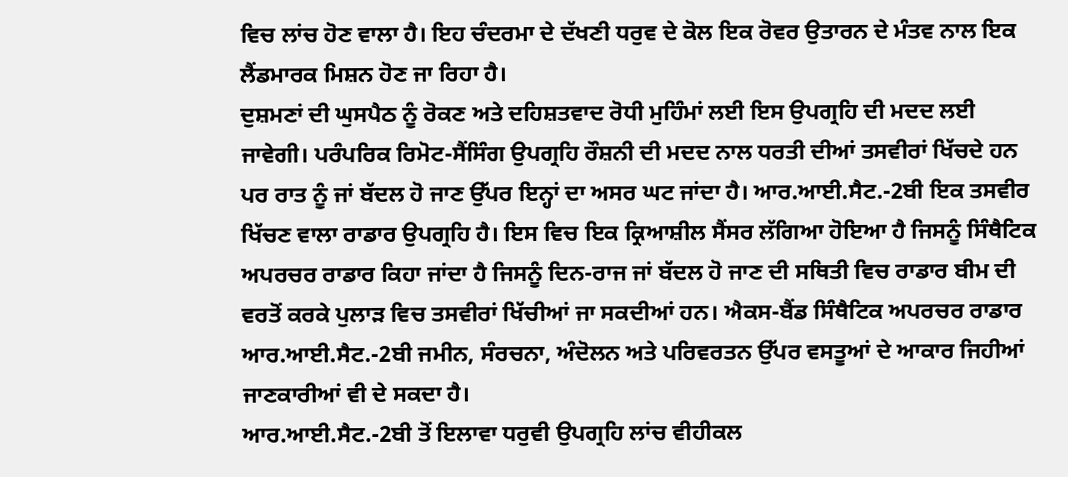ਵਿਚ ਲਾਂਚ ਹੋਣ ਵਾਲਾ ਹੈ। ਇਹ ਚੰਦਰਮਾ ਦੇ ਦੱਖਣੀ ਧਰੁਵ ਦੇ ਕੋਲ ਇਕ ਰੋਵਰ ਉਤਾਰਨ ਦੇ ਮੰਤਵ ਨਾਲ ਇਕ ਲੈਂਡਮਾਰਕ ਮਿਸ਼ਨ ਹੋਣ ਜਾ ਰਿਹਾ ਹੈ।
ਦੁਸ਼ਮਣਾਂ ਦੀ ਘੁਸਪੈਠ ਨੂੰ ਰੋਕਣ ਅਤੇ ਦਹਿਸ਼ਤਵਾਦ ਰੋਧੀ ਮੁਹਿੰਮਾਂ ਲਈ ਇਸ ਉਪਗ੍ਰਹਿ ਦੀ ਮਦਦ ਲਈ ਜਾਵੇਗੀ। ਪਰੰਪਰਿਕ ਰਿਮੋਟ-ਸੈਂਸਿੰਗ ਉਪਗ੍ਰਹਿ ਰੌਸ਼ਨੀ ਦੀ ਮਦਦ ਨਾਲ ਧਰਤੀ ਦੀਆਂ ਤਸਵੀਰਾਂ ਖਿੱਚਦੇ ਹਨ ਪਰ ਰਾਤ ਨੂੰ ਜਾਂ ਬੱਦਲ ਹੋ ਜਾਣ ਉੱਪਰ ਇਨ੍ਹਾਂ ਦਾ ਅਸਰ ਘਟ ਜਾਂਦਾ ਹੈ। ਆਰ.ਆਈ.ਸੈਟ.-2ਬੀ ਇਕ ਤਸਵੀਰ ਖਿੱਚਣ ਵਾਲਾ ਰਾਡਾਰ ਉਪਗ੍ਰਹਿ ਹੈ। ਇਸ ਵਿਚ ਇਕ ਕ੍ਰਿਆਸ਼ੀਲ ਸੈਂਸਰ ਲੱਗਿਆ ਹੋਇਆ ਹੈ ਜਿਸਨੂੰ ਸਿੰਥੈਟਿਕ ਅਪਰਚਰ ਰਾਡਾਰ ਕਿਹਾ ਜਾਂਦਾ ਹੈ ਜਿਸਨੂੰ ਦਿਨ-ਰਾਜ ਜਾਂ ਬੱਦਲ ਹੋ ਜਾਣ ਦੀ ਸਥਿਤੀ ਵਿਚ ਰਾਡਾਰ ਬੀਮ ਦੀ ਵਰਤੋਂ ਕਰਕੇ ਪੁਲਾੜ ਵਿਚ ਤਸਵੀਰਾਂ ਖਿੱਚੀਆਂ ਜਾ ਸਕਦੀਆਂ ਹਨ। ਐਕਸ-ਬੈਂਡ ਸਿੰਥੈਟਿਕ ਅਪਰਚਰ ਰਾਡਾਰ ਆਰ.ਆਈ.ਸੈਟ.-2ਬੀ ਜਮੀਨ, ਸੰਰਚਨਾ, ਅੰਦੋਲਨ ਅਤੇ ਪਰਿਵਰਤਨ ਉੱਪਰ ਵਸਤੂਆਂ ਦੇ ਆਕਾਰ ਜਿਹੀਆਂ ਜਾਣਕਾਰੀਆਂ ਵੀ ਦੇ ਸਕਦਾ ਹੈ।
ਆਰ.ਆਈ.ਸੈਟ.-2ਬੀ ਤੋਂ ਇਲਾਵਾ ਧਰੁਵੀ ਉਪਗ੍ਰਹਿ ਲਾਂਚ ਵੀਹੀਕਲ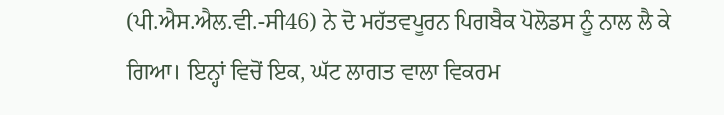(ਪੀ.ਐਸ.ਐਲ.ਵੀ.-ਸੀ46) ਨੇ ਦੋ ਮਹੱਤਵਪੂਰਨ ਪਿਗਬੈਕ ਪੋਲੋਡਸ ਨੂੰ ਨਾਲ ਲੈ ਕੇ ਗਿਆ। ਇਨ੍ਹਾਂ ਵਿਚੋਂ ਇਕ, ਘੱਟ ਲਾਗਤ ਵਾਲਾ ਵਿਕਰਮ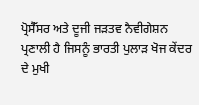ਪ੍ਰੋਸੈੱਸਰ ਅਤੇ ਦੂਜੀ ਜੜਤਵ ਨੈਵੀਗੇਸ਼ਨ ਪ੍ਰਣਾਲੀ ਹੈ ਜਿਸਨੂੰ ਭਾਰਤੀ ਪੁਲਾੜ ਖੋਜ ਕੇਂਦਰ ਦੇ ਮੁਖੀ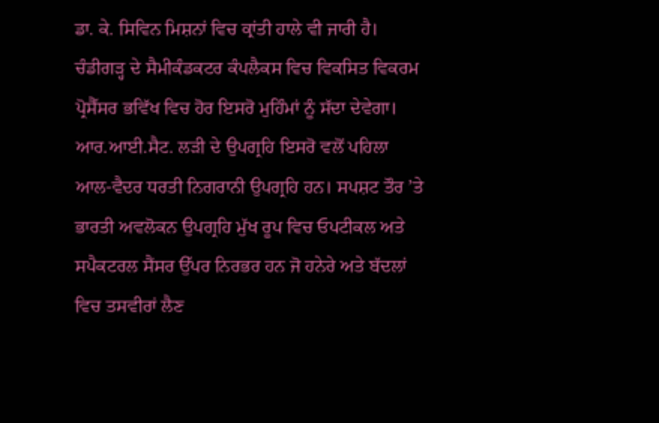ਡਾ. ਕੇ. ਸਿਵਿਨ ਮਿਸ਼ਨਾਂ ਵਿਚ ਕ੍ਰਾਂਤੀ ਹਾਲੇ ਵੀ ਜਾਰੀ ਹੈ। ਚੰਡੀਗੜ੍ਹ ਦੇ ਸੈਮੀਕੰਡਕਟਰ ਕੰਪਲੈਕਸ ਵਿਚ ਵਿਕਸਿਤ ਵਿਕਰਮ ਪ੍ਰੋਸੈੱਸਰ ਭਵਿੱਖ ਵਿਚ ਹੋਰ ਇਸਰੋ ਮੁਹਿੰਮਾਂ ਨੂੰ ਸੱਦਾ ਦੇਵੇਗਾ।
ਆਰ.ਆਈ.ਸੈਟ. ਲੜੀ ਦੇ ਉਪਗ੍ਰਹਿ ਇਸਰੋ ਵਲੋਂ ਪਹਿਲਾ ਆਲ-ਵੈਦਰ ਧਰਤੀ ਨਿਗਰਾਨੀ ਉਪਗ੍ਰਹਿ ਹਨ। ਸਪਸ਼ਟ ਤੌਰ ’ਤੇ ਭਾਰਤੀ ਅਵਲੋਕਨ ਉਪਗ੍ਰਹਿ ਮੁੱਖ ਰੂਪ ਵਿਚ ਓਪਟੀਕਲ ਅਤੇ ਸਪੈਕਟਰਲ ਸੈਂਸਰ ਉੱਪਰ ਨਿਰਭਰ ਹਨ ਜੋ ਹਨੇਰੇ ਅਤੇ ਬੱਦਲਾਂ ਵਿਚ ਤਸਵੀਰਾਂ ਲੈਣ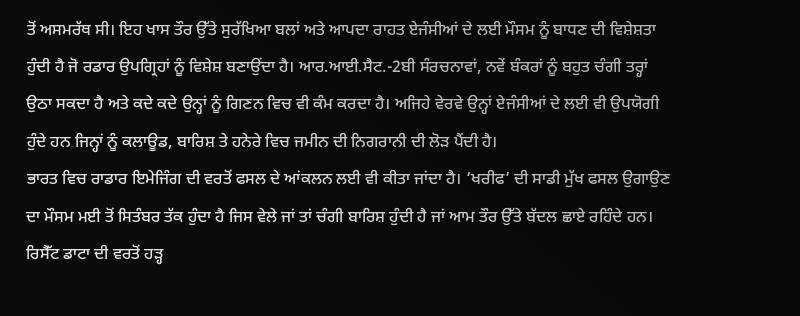ਤੋਂ ਅਸਮਰੱਥ ਸੀ। ਇਹ ਖਾਸ ਤੌਰ ਉੱਤੇ ਸੁਰੱਖਿਆ ਬਲਾਂ ਅਤੇ ਆਪਦਾ ਰਾਹਤ ਏਜੰਸੀਆਂ ਦੇ ਲਈ ਮੌਸਮ ਨੂੰ ਬਾਧਣ ਦੀ ਵਿਸ਼ੇਸ਼ਤਾ ਹੁੰਦੀ ਹੈ ਜੋ ਰਡਾਰ ਉਪਗ੍ਰਿਹਾਂ ਨੂੰ ਵਿਸ਼ੇਸ਼ ਬਣਾਉਂਦਾ ਹੈ। ਆਰ.ਆਈ.ਸੈਟ.-2ਬੀ ਸੰਰਚਨਾਵਾਂ, ਨਵੇਂ ਬੰਕਰਾਂ ਨੂੰ ਬਹੁਤ ਚੰਗੀ ਤਰ੍ਹਾਂ ਉਠਾ ਸਕਦਾ ਹੈ ਅਤੇ ਕਦੇ ਕਦੇ ਉਨ੍ਹਾਂ ਨੂੰ ਗਿਣਨ ਵਿਚ ਵੀ ਕੰਮ ਕਰਦਾ ਹੈ। ਅਜਿਹੇ ਵੇਰਵੇ ਉਨ੍ਹਾਂ ਏਜੰਸੀਆਂ ਦੇ ਲਈ ਵੀ ਉਪਯੋਗੀ ਹੁੰਦੇ ਹਨ ਜਿਨ੍ਹਾਂ ਨੂੰ ਕਲਾਊਡ, ਬਾਰਿਸ਼ ਤੇ ਹਨੇਰੇ ਵਿਚ ਜਮੀਨ ਦੀ ਨਿਗਰਾਨੀ ਦੀ ਲੋੜ ਪੈਂਦੀ ਹੈ।
ਭਾਰਤ ਵਿਚ ਰਾਡਾਰ ਇਮੇਜਿੰਗ ਦੀ ਵਰਤੋਂ ਫਸਲ ਦੇ ਆਂਕਲਨ ਲਈ ਵੀ ਕੀਤਾ ਜਾਂਦਾ ਹੈ। ‘ਖਰੀਫ’ ਦੀ ਸਾਡੀ ਮੁੱਖ ਫਸਲ ਉਗਾਉਣ ਦਾ ਮੌਸਮ ਮਈ ਤੋਂ ਸਿਤੰਬਰ ਤੱਕ ਹੁੰਦਾ ਹੈ ਜਿਸ ਵੇਲੇ ਜਾਂ ਤਾਂ ਚੰਗੀ ਬਾਰਿਸ਼ ਹੁੰਦੀ ਹੈ ਜਾਂ ਆਮ ਤੌਰ ਉੱਤੇ ਬੱਦਲ ਛਾਏ ਰਹਿੰਦੇ ਹਨ। ਰਿਸੈੱਟ ਡਾਟਾ ਦੀ ਵਰਤੋਂ ਹੜ੍ਹ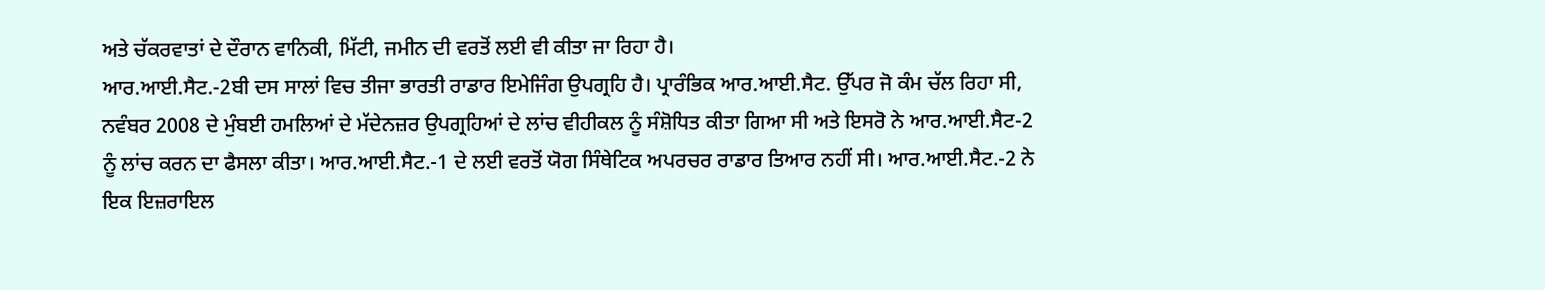ਅਤੇ ਚੱਕਰਵਾਤਾਂ ਦੇ ਦੌਰਾਨ ਵਾਨਿਕੀ, ਮਿੱਟੀ, ਜਮੀਨ ਦੀ ਵਰਤੋਂ ਲਈ ਵੀ ਕੀਤਾ ਜਾ ਰਿਹਾ ਹੈ।
ਆਰ.ਆਈ.ਸੈਟ.-2ਬੀ ਦਸ ਸਾਲਾਂ ਵਿਚ ਤੀਜਾ ਭਾਰਤੀ ਰਾਡਾਰ ਇਮੇਜਿੰਗ ਉਪਗ੍ਰਹਿ ਹੈ। ਪ੍ਰਾਰੰਭਿਕ ਆਰ.ਆਈ.ਸੈਟ. ਉੱਪਰ ਜੋ ਕੰਮ ਚੱਲ ਰਿਹਾ ਸੀ, ਨਵੰਬਰ 2008 ਦੇ ਮੁੰਬਈ ਹਮਲਿਆਂ ਦੇ ਮੱਦੇਨਜ਼ਰ ਉਪਗ੍ਰਹਿਆਂ ਦੇ ਲਾਂਚ ਵੀਹੀਕਲ ਨੂੰ ਸੰਸ਼ੋਧਿਤ ਕੀਤਾ ਗਿਆ ਸੀ ਅਤੇ ਇਸਰੋ ਨੇ ਆਰ.ਆਈ.ਸੈਟ-2 ਨੂੰ ਲਾਂਚ ਕਰਨ ਦਾ ਫੈਸਲਾ ਕੀਤਾ। ਆਰ.ਆਈ.ਸੈਟ.-1 ਦੇ ਲਈ ਵਰਤੋਂ ਯੋਗ ਸਿੰਥੇਟਿਕ ਅਪਰਚਰ ਰਾਡਾਰ ਤਿਆਰ ਨਹੀਂ ਸੀ। ਆਰ.ਆਈ.ਸੈਟ.-2 ਨੇ ਇਕ ਇਜ਼ਰਾਇਲ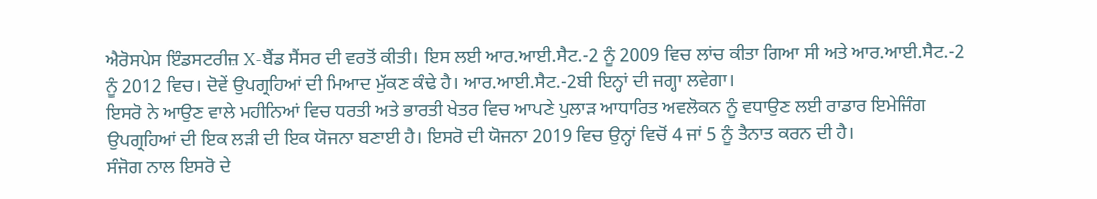ਐਰੋਸਪੇਸ ਇੰਡਸਟਰੀਜ਼ X-ਬੈਂਡ ਸੈਂਸਰ ਦੀ ਵਰਤੋਂ ਕੀਤੀ। ਇਸ ਲਈ ਆਰ.ਆਈ.ਸੈਟ.-2 ਨੂੰ 2009 ਵਿਚ ਲਾਂਚ ਕੀਤਾ ਗਿਆ ਸੀ ਅਤੇ ਆਰ.ਆਈ.ਸੈਟ.-2 ਨੂੰ 2012 ਵਿਚ। ਦੋਵੇਂ ਉਪਗ੍ਰਹਿਆਂ ਦੀ ਮਿਆਦ ਮੁੱਕਣ ਕੰਢੇ ਹੈ। ਆਰ.ਆਈ.ਸੈਟ.-2ਬੀ ਇਨ੍ਹਾਂ ਦੀ ਜਗ੍ਹਾ ਲਵੇਗਾ।
ਇਸਰੋ ਨੇ ਆਉਣ ਵਾਲੇ ਮਹੀਨਿਆਂ ਵਿਚ ਧਰਤੀ ਅਤੇ ਭਾਰਤੀ ਖੇਤਰ ਵਿਚ ਆਪਣੇ ਪੁਲਾੜ ਆਧਾਰਿਤ ਅਵਲੋਕਨ ਨੂੰ ਵਧਾਉਣ ਲਈ ਰਾਡਾਰ ਇਮੇਜਿੰਗ ਉਪਗ੍ਰਹਿਆਂ ਦੀ ਇਕ ਲੜੀ ਦੀ ਇਕ ਯੋਜਨਾ ਬਣਾਈ ਹੈ। ਇਸਰੋ ਦੀ ਯੋਜਨਾ 2019 ਵਿਚ ਉਨ੍ਹਾਂ ਵਿਚੋਂ 4 ਜਾਂ 5 ਨੂੰ ਤੈਨਾਤ ਕਰਨ ਦੀ ਹੈ।
ਸੰਜੋਗ ਨਾਲ ਇਸਰੋ ਦੇ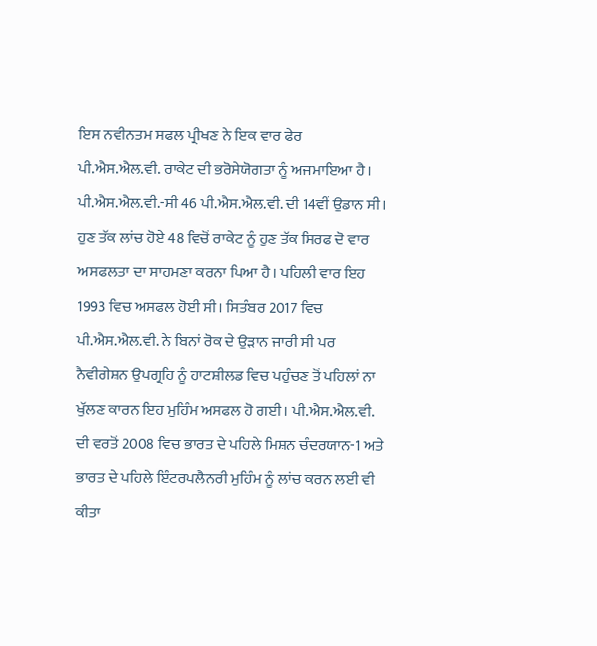ਇਸ ਨਵੀਨਤਮ ਸਫਲ ਪ੍ਰੀਖਣ ਨੇ ਇਕ ਵਾਰ ਫੇਰ ਪੀ.ਐਸ.ਐਲ.ਵੀ. ਰਾਕੇਟ ਦੀ ਭਰੋਸੇਯੋਗਤਾ ਨੂੰ ਅਜਮਾਇਆ ਹੈ। ਪੀ.ਐਸ.ਐਲ.ਵੀ.-ਸੀ 46 ਪੀ.ਐਸ.ਐਲ.ਵੀ. ਦੀ 14ਵੀਂ ਉਡਾਨ ਸੀ। ਹੁਣ ਤੱਕ ਲਾਂਚ ਹੋਏ 48 ਵਿਚੋਂ ਰਾਕੇਟ ਨੂੰ ਹੁਣ ਤੱਕ ਸਿਰਫ ਦੋ ਵਾਰ ਅਸਫਲਤਾ ਦਾ ਸਾਹਮਣਾ ਕਰਨਾ ਪਿਆ ਹੈ। ਪਹਿਲੀ ਵਾਰ ਇਹ 1993 ਵਿਚ ਅਸਫਲ ਹੋਈ ਸੀ। ਸਿਤੰਬਰ 2017 ਵਿਚ ਪੀ.ਐਸ.ਐਲ.ਵੀ. ਨੇ ਬਿਨਾਂ ਰੋਕ ਦੇ ਉੜਾਨ ਜਾਰੀ ਸੀ ਪਰ ਨੈਵੀਗੇਸ਼ਨ ਉਪਗ੍ਰਹਿ ਨੂੰ ਹਾਟਸ਼ੀਲਡ ਵਿਚ ਪਹੁੰਚਣ ਤੋਂ ਪਹਿਲਾਂ ਨਾ ਖੁੱਲਣ ਕਾਰਨ ਇਹ ਮੁਹਿੰਮ ਅਸਫਲ ਹੋ ਗਈ। ਪੀ.ਐਸ.ਐਲ.ਵੀ. ਦੀ ਵਰਤੋਂ 2008 ਵਿਚ ਭਾਰਤ ਦੇ ਪਹਿਲੇ ਮਿਸ਼ਨ ਚੰਦਰਯਾਨ-1 ਅਤੇ ਭਾਰਤ ਦੇ ਪਹਿਲੇ ਇੰਟਰਪਲੈਨਰੀ ਮੁਹਿੰਮ ਨੂੰ ਲਾਂਚ ਕਰਨ ਲਈ ਵੀ ਕੀਤਾ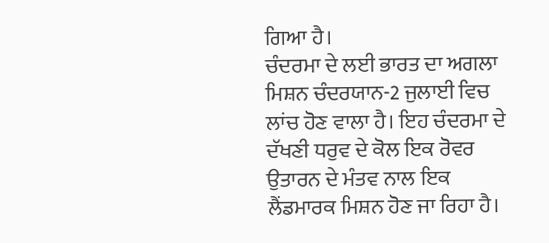ਗਿਆ ਹੈ।
ਚੰਦਰਮਾ ਦੇ ਲਈ ਭਾਰਤ ਦਾ ਅਗਲਾ ਮਿਸ਼ਨ ਚੰਦਰਯਾਨ-2 ਜੁਲਾਈ ਵਿਚ ਲਾਂਚ ਹੋਣ ਵਾਲਾ ਹੈ। ਇਹ ਚੰਦਰਮਾ ਦੇ ਦੱਖਣੀ ਧਰੁਵ ਦੇ ਕੋਲ ਇਕ ਰੋਵਰ ਉਤਾਰਨ ਦੇ ਮੰਤਵ ਨਾਲ ਇਕ ਲੈਂਡਮਾਰਕ ਮਿਸ਼ਨ ਹੋਣ ਜਾ ਰਿਹਾ ਹੈ।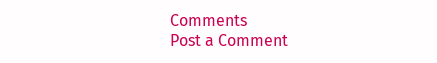Comments
Post a Comment